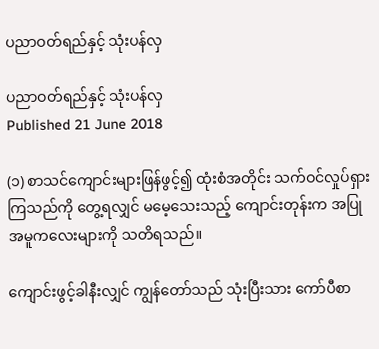ပညာဝတ်ရည်နှင့် သုံးပန်လှ

ပညာဝတ်ရည်နှင့် သုံးပန်လှ
Published 21 June 2018

(၁) စာသင်ကျောင်းများဖြန်ဖွင့်၍ ထုံးစံအတိုင်း သက်ဝင်လှုပ်ရှားကြသည်ကို တွေ့ရလျှင် မမေ့သေးသည့် ကျောင်းတုန်းက အပြုအမူကလေးများကို သတိရသည်။

ကျောင်းဖွင့်ခါနီးလျှင် ကျွန်တော်သည် သုံးပြီးသား ကော်ပီစာ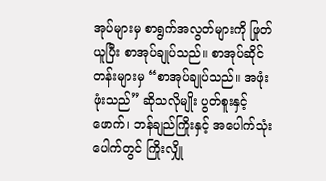အုပ်များမှ စာရွက်အလွတ်များကို ဖြုတ်ယူပြီး စာအုပ်ချုပ်သည်။ စာအုပ်ဆိုင်တန်းများမှ “စာအုပ်ချုပ်သည်။ အဖုံးဖုံးသည်” ဆိုသလိုမျိုး ပွတ်စူးနှင့် ဖောက်၊ ဘန်ချည်ကြိုးနှင့် အပေါက်သုံးပေါက်တွင် ကြိုးလျှို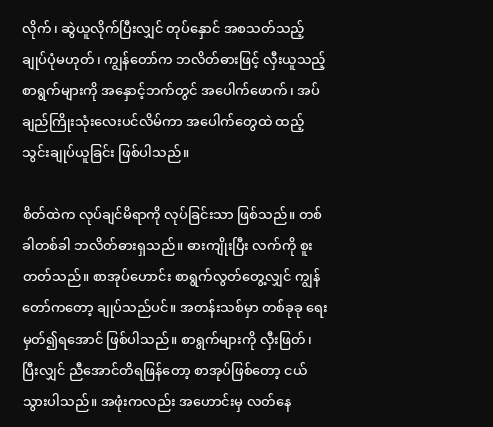လိုက်၊ ဆွဲယူလိုက်ပြီးလျှင် တုပ်နှောင် အစသတ်သည့် ချုပ်ပုံမဟုတ်၊ ကျွန်တော်က ဘလိတ်ဓားဖြင့် လှီးယူသည့် စာရွက်များကို အနှောင့်ဘက်တွင် အပေါက်ဖောက်၊ အပ်ချည်ကြိုးသုံးလေးပင်လိမ်ကာ အပေါက်တွေထဲ ထည့်သွင်းချုပ်ယူခြင်း ဖြစ်ပါသည်။

စိတ်ထဲက လုပ်ချင်မိရာကို လုပ်ခြင်းသာ ဖြစ်သည်။ တစ်ခါတစ်ခါ ဘလိတ်ဓားရှသည်။ ဓားကျိုးပြီး လက်ကို စူးတတ်သည်။ စာအုပ်ဟောင်း စာရွက်လွတ်တွေ့လျှင် ကျွန်တော်ကတော့ ချုပ်သည်ပင်။ အတန်းသစ်မှာ တစ်ခုခု ရေးမှတ်၍ရအောင် ဖြစ်ပါသည်။ စာရွက်များကို လှီးဖြတ်၊ ပြီးလျှင် ညီအောင်တိရဖြန်တော့ စာအုပ်ဖြစ်တော့ ငယ်သွားပါသည်။ အဖုံးကလည်း အဟောင်းမှ လတ်နေ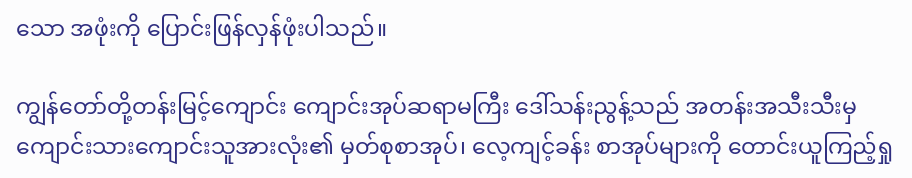သော အဖုံးကို ပြောင်းဖြန်လှန်ဖုံးပါသည်။

ကျွန်တော်တို့တန်းမြင့်ကျောင်း ကျောင်းအုပ်ဆရာမကြီး ဒေါ်သန်းညွန့်သည် အတန်းအသီးသီးမှ ကျောင်းသားကျောင်းသူအားလုံး၏ မှတ်စုစာအုပ်၊ လေ့ကျင့်ခန်း စာအုပ်များကို တောင်းယူကြည့်ရှု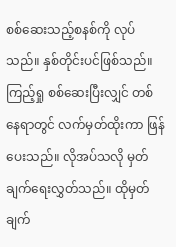စစ်ဆေးသည့်စနစ်ကို လုပ်သည်။ နှစ်တိုင်းပင်ဖြစ်သည်။ ကြည့်ရှု စစ်ဆေးပြီးလျှင် တစ်နေရာတွင် လက်မှတ်ထိုးကာ ဖြန်ပေးသည်။ လိုအပ်သလို မှတ်ချက်ရေးလွှတ်သည်။ ထိုမှတ်ချက်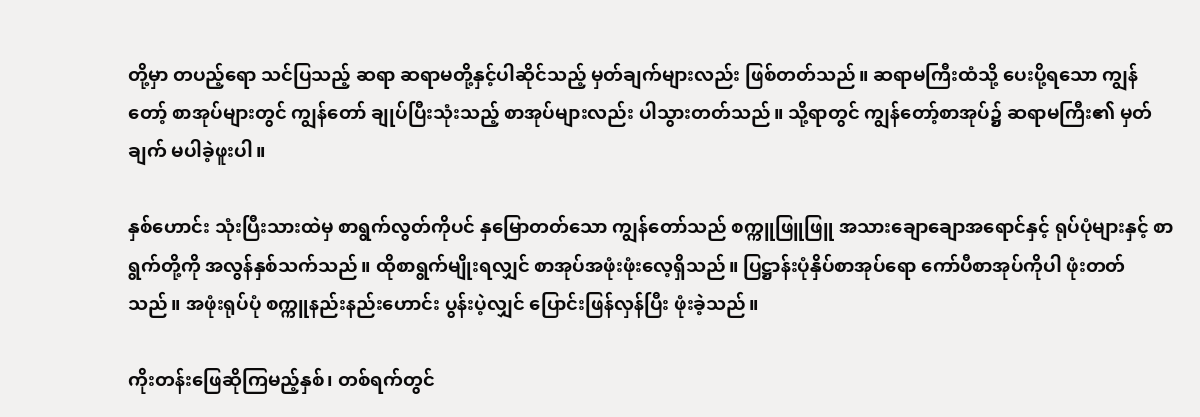တို့မှာ တပည့်ရော သင်ပြသည့် ဆရာ ဆရာမတို့နှင့်ပါဆိုင်သည့် မှတ်ချက်များလည်း ဖြစ်တတ်သည်။ ဆရာမကြီးထံသို့ ပေးပို့ရသော ကျွန်တော့် စာအုပ်များတွင် ကျွန်တော် ချုပ်ပြီးသုံးသည့် စာအုပ်များလည်း ပါသွားတတ်သည်။ သို့ရာတွင် ကျွန်တော့်စာအုပ်၌ ဆရာမကြီး၏ မှတ်ချက် မပါခဲ့ဖူးပါ။

နှစ်ဟောင်း သုံးပြီးသားထဲမှ စာရွက်လွတ်ကိုပင် နှမြောတတ်သော ကျွန်တော်သည် စက္ကူဖြူဖြူ အသားချောချောအရောင်နှင့် ရုပ်ပုံများနှင့် စာရွက်တို့ကို အလွန်နှစ်သက်သည်။ ထိုစာရွက်မျိုးရလျှင် စာအုပ်အဖုံးဖုံးလေ့ရှိသည်။ ပြဋ္ဌာန်းပုံနှိပ်စာအုပ်ရော ကော်ပီစာအုပ်ကိုပါ ဖုံးတတ်သည်။ အဖုံးရုပ်ပုံ စက္ကူနည်းနည်းဟောင်း ပွန်းပဲ့လျှင် ပြောင်းဖြန်လှန်ပြီး ဖုံးခဲ့သည်။

ကိုးတန်းဖြေဆိုကြမည့်နှစ်၊ တစ်ရက်တွင်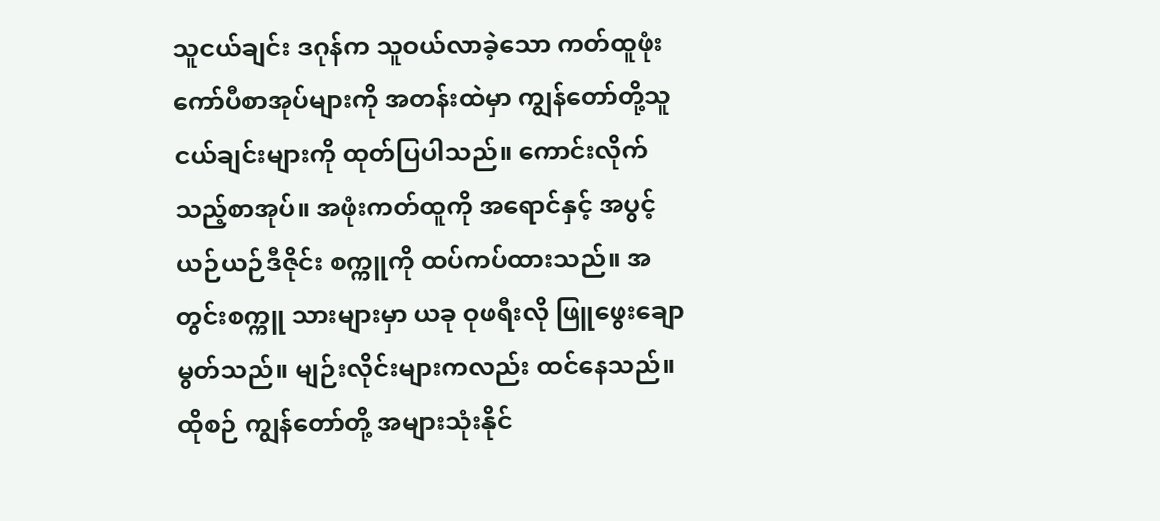သူငယ်ချင်း ဒဂုန်က သူဝယ်လာခဲ့သော ကတ်ထူဖုံးကော်ပီစာအုပ်များကို အတန်းထဲမှာ ကျွန်တော်တို့သူငယ်ချင်းများကို ထုတ်ပြပါသည်။ ကောင်းလိုက်သည့်စာအုပ်။ အဖုံးကတ်ထူကို အရောင်နှင့် အပွင့်ယဉ်ယဉ်ဒီဇိုင်း စက္ကူကို ထပ်ကပ်ထားသည်။ အတွင်းစက္ကူ သားများမှာ ယခု ဝုဖရီးလို ဖြူဖွေးချောမွတ်သည်။ မျဉ်းလိုင်းများကလည်း ထင်နေသည်။ ထိုစဉ် ကျွန်တော်တို့ အများသုံးနိုင်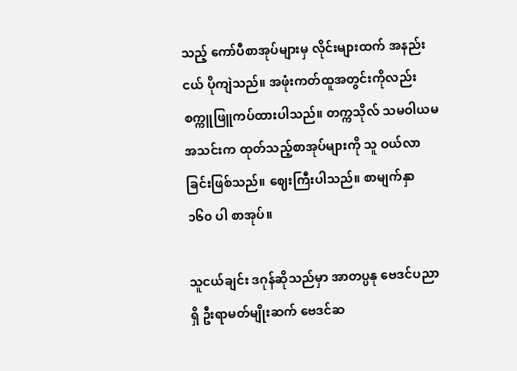သည့် ကော်ပီစာအုပ်များမှ လိုင်းများထက် အနည်းငယ် ပိုကျဲသည်။ အဖုံးကတ်ထူအတွင်းကိုလည်း စက္ကူဖြူကပ်ထားပါသည်။ တက္ကသိုလ် သမဝါယမအသင်းက ထုတ်သည့်စာအုပ်များကို သူ ဝယ်လာခြင်းဖြစ်သည်။ ဈေးကြီးပါသည်။ စာမျက်နှာ ၁၆၀ ပါ စာအုပ်။

သူငယ်ချင်း ဒဂုန်ဆိုသည်မှာ အာတပ္ပနု ဗေဒင်ပညာရှိ ဦးရာမတ်မျိုးဆက် ဗေဒင်ဆ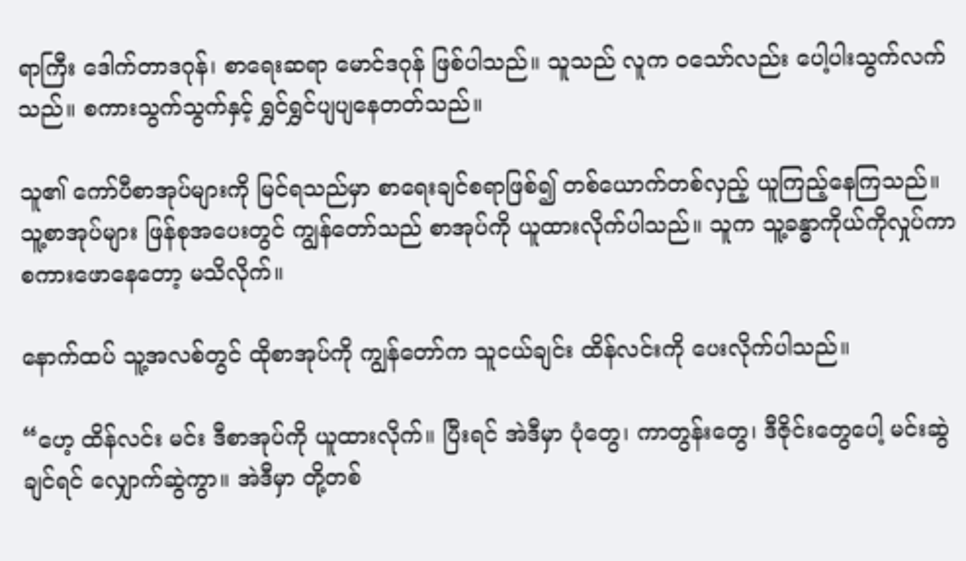ရာကြီး ဒေါက်တာဒဂုန်၊ စာရေးဆရာ မောင်ဒဂုန် ဖြစ်ပါသည်။ သူသည် လူက ဝသော်လည်း ပေါ့ပါးသွက်လက်သည်။ စကားသွက်သွက်နှင့် ရွှင်ရွှင်ပျပျနေတတ်သည်။

သူ၏ ကော်ပီစာအုပ်များကို မြင်ရသည်မှာ စာရေးချင်စရာဖြစ်၍ တစ်ယောက်တစ်လှည့် ယူကြည့်နေကြသည်။ သူ့စာအုပ်များ ဖြန်စုအပေးတွင် ကျွန်တော်သည် စာအုပ်ကို ယူထားလိုက်ပါသည်။ သူက သူ့ခန္ဓာကိုယ်ကိုလှုပ်ကာ စကားဖောနေတော့ မသိလိုက်။

နောက်ထပ် သူ့အလစ်တွင် ထိုစာအုပ်ကို ကျွန်တော်က သူငယ်ချင်း ထိန်လင်းကို ပေးလိုက်ပါသည်။

“ဟေ့ ထိန်လင်း မင်း ဒီစာအုပ်ကို ယူထားလိုက်။ ပြီးရင် အဲဒီမှာ ပုံတွေ၊ ကာတွန်းတွေ၊ ဒီဇိုင်းတွေပေါ့ မင်းဆွဲချင်ရင် လျှောက်ဆွဲကွာ။ အဲဒီမှာ တို့တစ်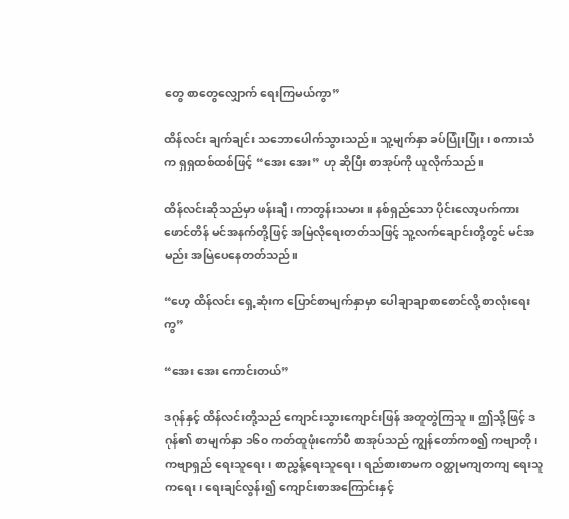တွေ စာတွေလျှောက် ရေးကြမယ်ကွာ”

ထိန်လင်း ချက်ချင်း သဘောပေါက်သွားသည်။ သူ့မျက်နှာ ခပ်ပြုံးပြုံး၊ စကားသံက ရှရှထစ်ထစ်ဖြင့် “အေး အေး” ဟု ဆိုပြီး စာအုပ်ကို ယူလိုက်သည်။

ထိန်လင်းဆိုသည်မှာ ဖန်းချီ၊ ကာတွန်းသမား။ နစ်ရှည်သော ပိုင်းလော့ပက်ကား ဖောင်တိန် မင်အနက်တို့ဖြင့် အမြဲလိုရေးတတ်သဖြင့် သူ့လက်ချောင်းတို့တွင် မင်အမည်း အမြဲပေနေတတ်သည်။

“ဟေ့ ထိန်လင်း ရှေ့ဆုံးက ပြောင်စာမျက်နှာမှာ ပေါချာချာစာစောင်လို့ စာလုံးရေးကွ”

“အေး အေး ကောင်းတယ်”

ဒဂုန်နှင့် ထိန်လင်းတို့သည် ကျောင်းသွားကျောင်းဖြန် အတူတွဲကြသူ။ ဤသို့ဖြင့် ဒဂုန်၏ စာမျက်နှာ ၁၆၀ ကတ်ထူဖုံးကော်ပီ စာအုပ်သည် ကျွန်တော်ကစ၍ ကဗျာတို၊ ကဗျာရှည် ရေးသူရေး၊ စာညွှန့်ရေးသူရေး၊ ရည်စားစာမက ဝတ္ထုမကျတကျ ရေးသူကရေး၊ ရေးချင်လွန်း၍ ကျောင်းစာအကြောင်းနှင့်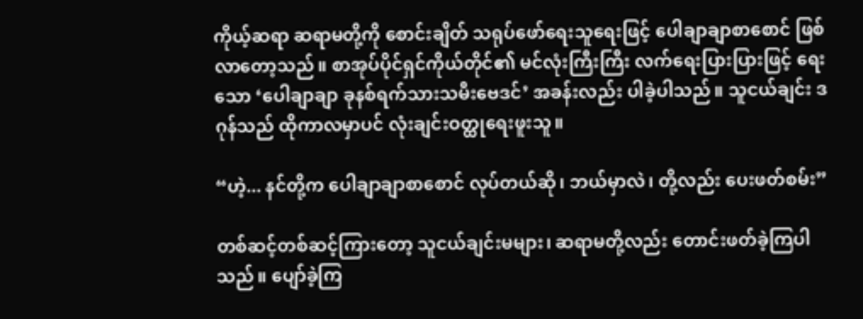ကိုယ့်ဆရာ ဆရာမတို့ကို စောင်းချိတ် သရုပ်ဖော်ရေးသူရေးဖြင့် ပေါချာချာစာစောင် ဖြစ်လာတော့သည်။ စာအုပ်ပိုင်ရှင်ကိုယ်တိုင်၏ မင်လုံးကြီးကြီး လက်ရေးပြားပြားဖြင့် ရေးသော ‘ပေါချာချာ ခုနစ်ရက်သားသမီးဗေဒင်’ အခန်းလည်း ပါခဲ့ပါသည်။ သူငယ်ချင်း ဒဂုန်သည် ထိုကာလမှာပင် လုံးချင်းဝတ္ထုရေးဖူးသူ။

“ဟဲ့... နင်တို့က ပေါချာချာစာစောင် လုပ်တယ်ဆို၊ ဘယ်မှာလဲ၊ တို့လည်း ပေးဖတ်စမ်း”

တစ်ဆင့်တစ်ဆင့်ကြားတော့ သူငယ်ချင်းမများ၊ ဆရာမတို့လည်း တောင်းဖတ်ခဲ့ကြပါသည်။ ပျော်ခဲ့ကြ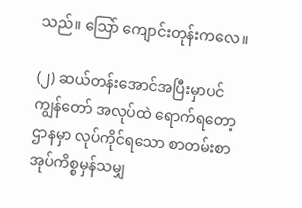သည်။ သြော် ကျောင်းတုန်းကလေ။

(၂) ဆယ်တန်းအောင်အပြီးမှာပင် ကျွန်တော် အလုပ်ထဲ ရောက်ရတော့ ဌာနမှာ လုပ်ကိုင်ရသော စာတမ်းစာအုပ်ကိစ္စမှန်သမျှ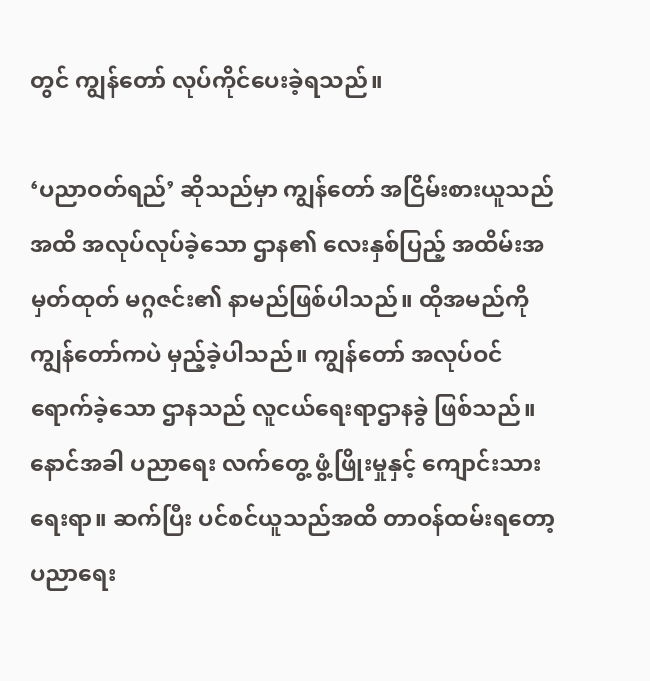တွင် ကျွန်တော် လုပ်ကိုင်ပေးခဲ့ရသည်။

‘ပညာဝတ်ရည်’ ဆိုသည်မှာ ကျွန်တော် အငြိမ်းစားယူသည်အထိ အလုပ်လုပ်ခဲ့သော ဌာန၏ လေးနှစ်ပြည့် အထိမ်းအမှတ်ထုတ် မဂ္ဂဇင်း၏ နာမည်ဖြစ်ပါသည်။ ထိုအမည်ကို ကျွန်တော်ကပဲ မှည့်ခဲ့ပါသည်။ ကျွန်တော် အလုပ်ဝင်ရောက်ခဲ့သော ဌာနသည် လူငယ်ရေးရာဌာနခွဲ ဖြစ်သည်။ နောင်အခါ ပညာရေး လက်တွေ့ ဖွံ့ဖြိုးမှုနှင့် ကျောင်းသားရေးရာ။ ဆက်ပြီး ပင်စင်ယူသည်အထိ တာဝန်ထမ်းရတော့ ပညာရေး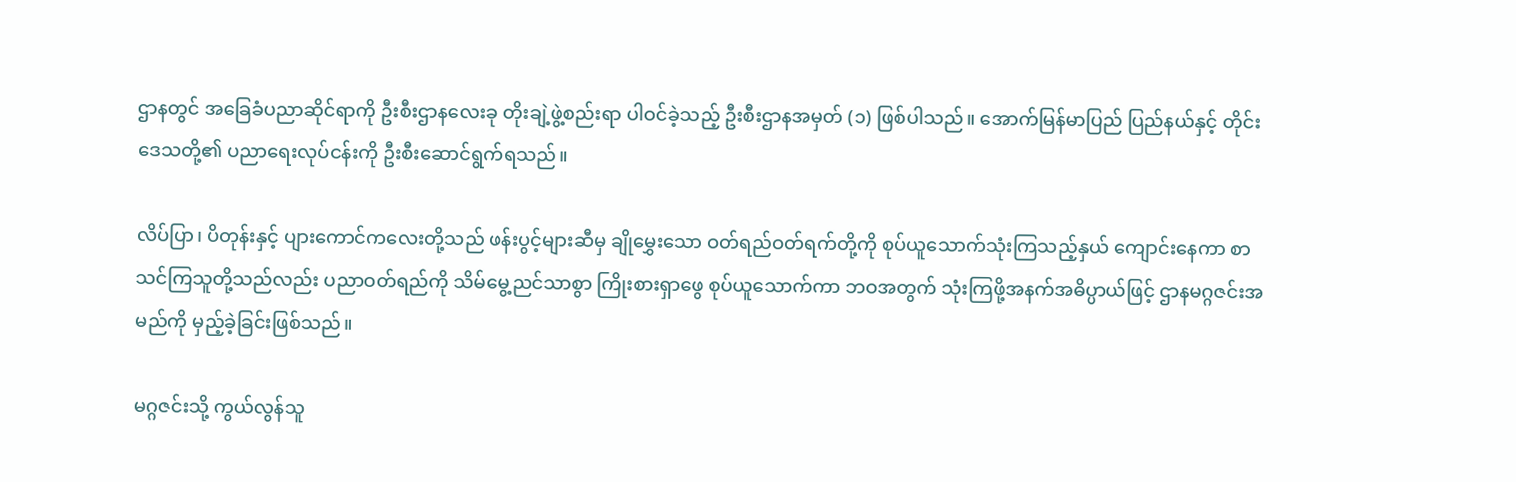ဌာနတွင် အခြေခံပညာဆိုင်ရာကို ဦးစီးဌာနလေးခု တိုးချဲ့ဖွဲ့စည်းရာ ပါဝင်ခဲ့သည့် ဦးစီးဌာနအမှတ် (၁) ဖြစ်ပါသည်။ အောက်မြန်မာပြည် ပြည်နယ်နှင့် တိုင်းဒေသတို့၏ ပညာရေးလုပ်ငန်းကို ဦးစီးဆောင်ရွက်ရသည်။

လိပ်ပြာ၊ ပိတုန်းနှင့် ပျားကောင်ကလေးတို့သည် ဖန်းပွင့်များဆီမှ ချိုမွှေးသော ဝတ်ရည်ဝတ်ရက်တို့ကို စုပ်ယူသောက်သုံးကြသည့်နှယ် ကျောင်းနေကာ စာသင်ကြသူတို့သည်လည်း ပညာဝတ်ရည်ကို သိမ်မွေ့ညင်သာစွာ ကြိုးစားရှာဖွေ စုပ်ယူသောက်ကာ ဘဝအတွက် သုံးကြဖို့အနက်အဓိပ္ပာယ်ဖြင့် ဌာနမဂ္ဂဇင်းအမည်ကို မှည့်ခဲ့ခြင်းဖြစ်သည်။

မဂ္ဂဇင်းသို့ ကွယ်လွန်သူ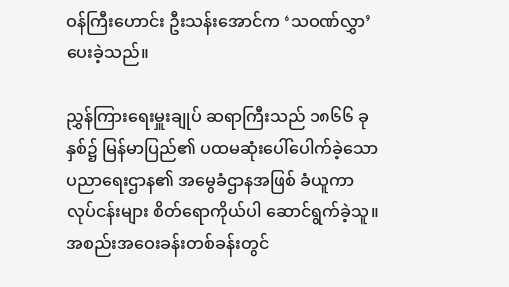ဝန်ကြီးဟောင်း ဦးသန်းအောင်က ‘သဝဏ်လွှာ’ ပေးခဲ့သည်။

ညွှန်ကြားရေးမှူးချုပ် ဆရာကြီးသည် ၁၈၆၆ ခုနှစ်၌ မြန်မာပြည်၏ ပထမဆုံးပေါ်ပေါက်ခဲ့သော ပညာရေးဌာန၏ အမွေခံဌာနအဖြစ် ခံယူကာ လုပ်ငန်းများ စိတ်ရောကိုယ်ပါ ဆောင်ရွက်ခဲ့သူ။ အစည်းအဝေးခန်းတစ်ခန်းတွင်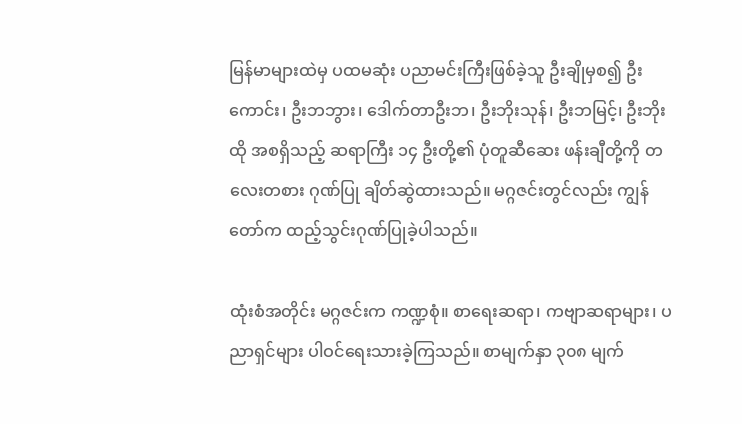မြန်မာများထဲမှ ပထမဆုံး ပညာမင်းကြီးဖြစ်ခဲ့သူ ဦးချိုမှစ၍ ဦးကောင်း၊ ဦးဘဘွား၊ ဒေါက်တာဦးဘ၊ ဦးဘိုးသုန်၊ ဦးဘမြင့်၊ ဦးဘိုးထို အစရှိသည့် ဆရာကြီး ၁၄ ဦးတို့၏ ပုံတူဆီဆေး ဖန်းချီတို့ကို တလေးတစား ဂုဏ်ပြု ချိတ်ဆွဲထားသည်။ မဂ္ဂဇင်းတွင်လည်း ကျွန်တော်က ထည့်သွင်းဂုဏ်ပြုခဲ့ပါသည်။

ထုံးစံအတိုင်း မဂ္ဂဇင်းက ကဏ္ဍစုံ။ စာရေးဆရာ၊ ကဗျာဆရာများ၊ ပညာရှင်များ ပါဝင်ရေးသားခဲ့ကြသည်။ စာမျက်နှာ ၃၀၈ မျက်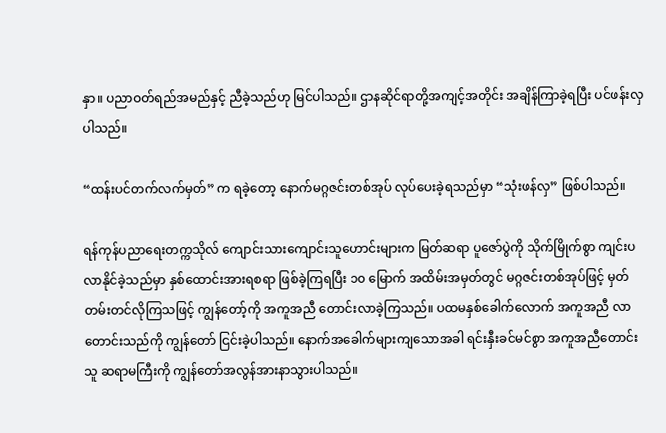နှာ။ ပညာဝတ်ရည်အမည်နှင့် ညီခဲ့သည်ဟု မြင်ပါသည်။ ဌာနဆိုင်ရာတို့အကျင့်အတိုင်း အချိန်ကြာခဲ့ရပြီး ပင်ဖန်းလှပါသည်။

“ထန်းပင်တက်လက်မှတ်” က ရခဲ့တော့ နောက်မဂ္ဂဇင်းတစ်အုပ် လုပ်ပေးခဲ့ရသည်မှာ “သုံးဖန်လှ” ဖြစ်ပါသည်။

ရန်ကုန်ပညာရေးတက္ကသိုလ် ကျောင်းသားကျောင်းသူဟောင်းများက မြတ်ဆရာ ပူဇော်ပွဲကို သိုက်မြိုက်စွာ ကျင်းပလာနိုင်ခဲ့သည်မှာ နှစ်ထောင်းအားရစရာ ဖြစ်ခဲ့ကြရပြီး ၁၀ မြောက် အထိမ်းအမှတ်တွင် မဂ္ဂဇင်းတစ်အုပ်ဖြင့် မှတ်တမ်းတင်လိုကြသဖြင့် ကျွန်တော့်ကို အကူအညီ တောင်းလာခဲ့ကြသည်။ ပထမနှစ်ခေါက်လောက် အကူအညီ လာတောင်းသည်ကို ကျွန်တော် ငြင်းခဲ့ပါသည်။ နောက်အခေါက်များကျသောအခါ ရင်းနှီးခင်မင်စွာ အကူအညီတောင်းသူ ဆရာမကြီးကို ကျွန်တော်အလွန်အားနာသွားပါသည်။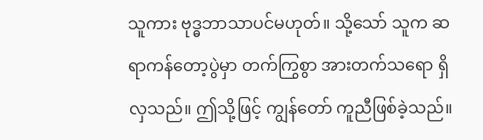သူကား ဗုဒ္ဓဘာသာပင်မဟုတ်။ သို့သော် သူက ဆရာကန်တော့ပွဲမှာ တက်ကြွစွာ အားတက်သရော ရှိလှသည်။ ဤသို့ဖြင့် ကျွန်တော် ကူညီဖြစ်ခဲ့သည်။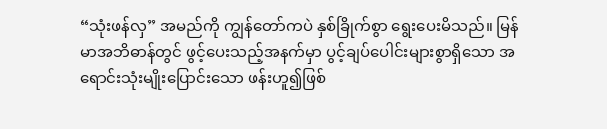“သုံးဖန်လှ” အမည်ကို ကျွန်တော်ကပဲ နှစ်ခြိုက်စွာ ရွေးပေးမိသည်။ မြန်မာအဘိဓာန်တွင် ဖွင့်ပေးသည့်အနက်မှာ ပွင့်ချပ်ပေါင်းများစွာရှိသော အရောင်းသုံးမျိုးပြောင်းသော ဖန်းဟူ၍ဖြစ်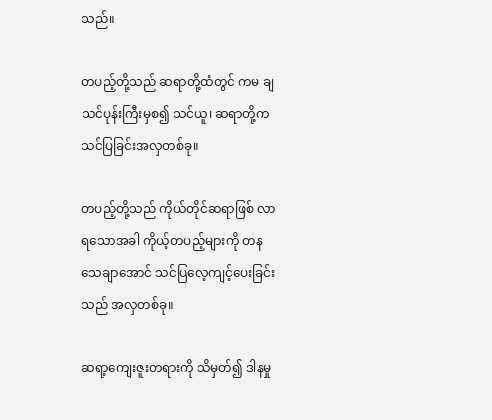သည်။

တပည့်တို့သည် ဆရာတို့ထံတွင် ကမ ချသင်ပုန်းကြီးမှစ၍ သင်ယူ၊ ဆရာတို့က သင်ပြခြင်းအလှတစ်ခု။

တပည့်တို့သည် ကိုယ်တိုင်ဆရာဖြစ် လာရသောအခါ ကိုယ့်တပည့်များကို တန သေချာအောင် သင်ပြလေ့ကျင့်ပေးခြင်းသည် အလှတစ်ခု။

ဆရာ့ကျေးဇူးတရားကို သိမှတ်၍ ဒါနမှု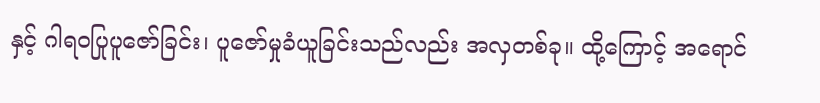နှင့် ဂါရဝပြုပူဇော်ခြင်း၊ ပူဇော်မှုခံယူခြင်းသည်လည်း အလှတစ်ခု။ ထို့ကြောင့် အရောင်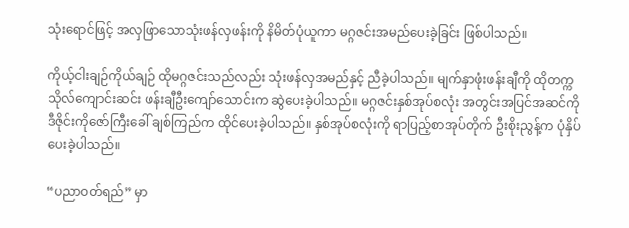သုံးရောင်ဖြင့် အလှဖြာသောသုံးဖန်လှဖန်းကို နိမိတ်ပုံယူကာ မဂ္ဂဇင်းအမည်ပေးခဲ့ခြင်း ဖြစ်ပါသည်။

ကိုယ့်ငါးချဉ်ကိုယ်ချဉ် ထိုမဂ္ဂဇင်းသည်လည်း သုံးဖန်လှအမည်နှင့် ညီခဲ့ပါသည်။ မျက်နှာဖုံးဖန်းချီကို ထိုတက္ကသိုလ်ကျောင်းဆင်း ဖန်းချီဦးကျော်သောင်းက ဆွဲပေးခဲ့ပါသည်။ မဂ္ဂဇင်းနှစ်အုပ်စလုံး အတွင်းအပြင်အဆင်ကို ဒီဇိုင်းကိုဇော်ကြီးခေါ် ချစ်ကြည်က ထိုင်ပေးခဲ့ပါသည်။ နှစ်အုပ်စလုံးကို ရာပြည့်စာအုပ်တိုက် ဦးစိုးညွန့်က ပုံနှိပ်ပေးခဲ့ပါသည်။

“ပညာဝတ်ရည်” မှာ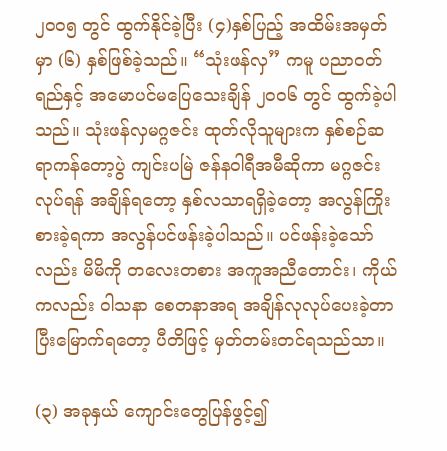၂၀၀၅ တွင် ထွက်နိုင်ခဲ့ပြီး (၄)နှစ်ပြည့် အထိမ်းအမှတ်မှာ (၆) နှစ်ဖြစ်ခဲ့သည်။ “သုံးဖန်လှ” ကမူ ပညာဝတ်ရည်နှင့် အမောပင်မပြေသေးချိန် ၂၀၀၆ တွင် ထွက်ခဲ့ပါသည်။ သုံးဖန်လှမဂ္ဂဇင်း ထုတ်လိုသူများက နှစ်စဉ်ဆရာကန်တော့ပွဲ ကျင်းပမြဲ ဇန်နဝါရီအမီဆိုကာ မဂ္ဂဇင်းလုပ်ရန် အချိန်ရတော့ နှစ်လသာရရှိခဲ့တော့ အလွန်ကြိုးစားခဲ့ရကာ အလွန်ပင်ဖန်းခဲ့ပါသည်။ ပင်ဖန်းခဲ့သော်လည်း မိမိကို တလေးတစား အကူအညီတောင်း၊ ကိုယ်ကလည်း ဝါသနာ စေတနာအရ အချိန်လုလုပ်ပေးခဲ့တာ ပြီးမြောက်ရတော့ ပီတိဖြင့် မှတ်တမ်းတင်ရသည်သာ။

(၃) အခုနှယ် ကျောင်းတွေပြန်ဖွင့်၍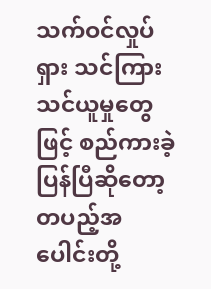သက်ဝင်လှုပ်ရှား သင်ကြားသင်ယူမှုတွေဖြင့် စည်ကားခဲ့ပြန်ပြီဆိုတော့ တပည့်အပေါင်းတို့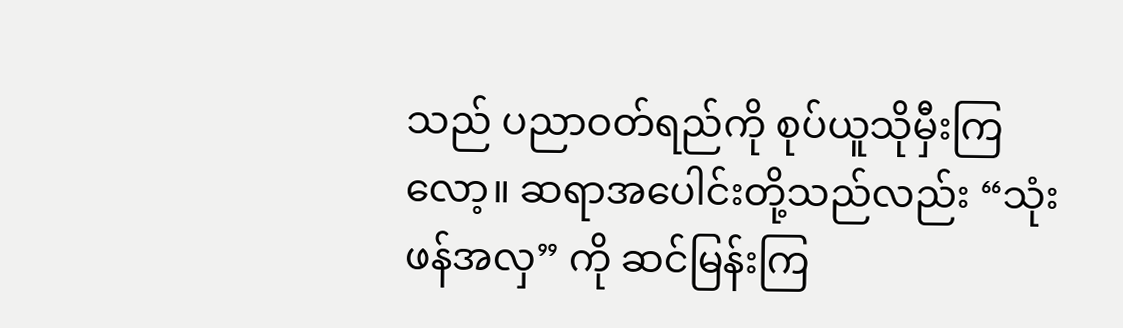သည် ပညာဝတ်ရည်ကို စုပ်ယူသိုမှီးကြလော့။ ဆရာအပေါင်းတို့သည်လည်း “သုံးဖန်အလှ” ကို ဆင်မြန်းကြ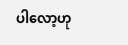ပါလော့ဟု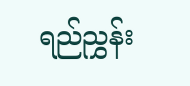ရည်ညွှန်း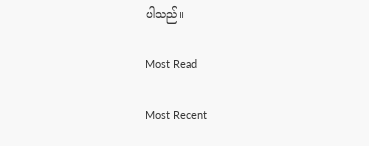ပါသည်။

Most Read

Most Recent